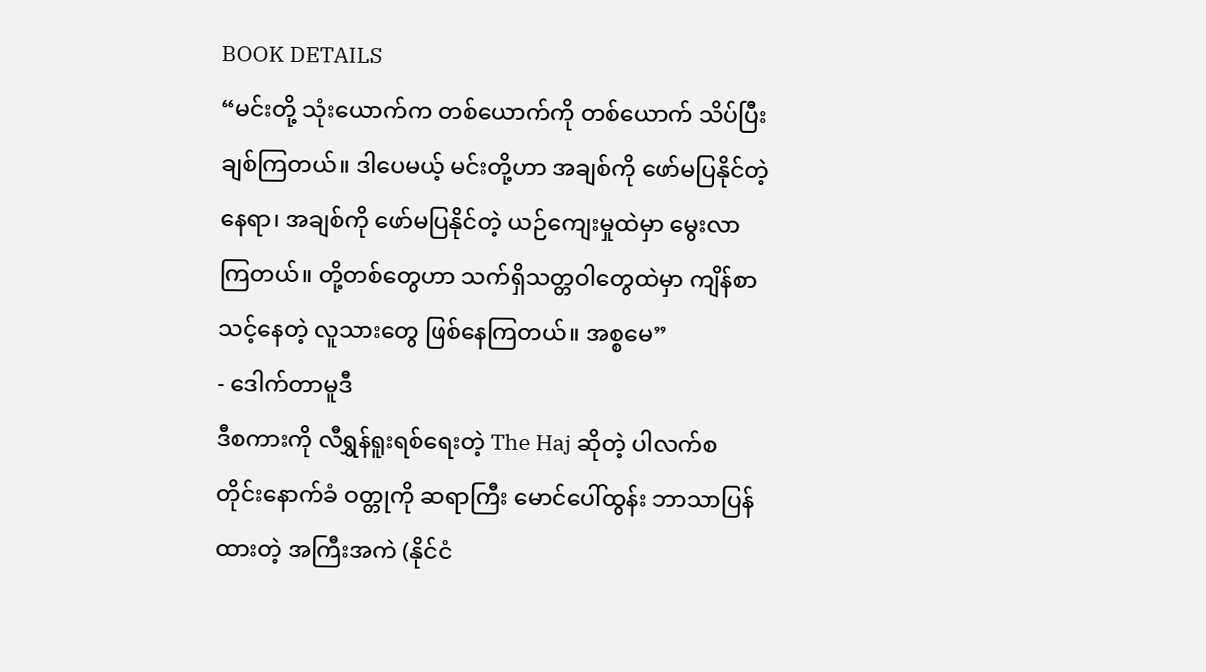BOOK DETAILS
“မင်းတို့ သုံးယောက်က တစ်ယောက်ကို တစ်ယောက် သိပ်ပြီး ချစ်ကြတယ်။ ဒါပေမယ့် မင်းတို့ဟာ အချစ်ကို ဖော်မပြနိုင်တဲ့ နေရာ၊ အချစ်ကို ဖော်မပြနိုင်တဲ့ ယဉ်ကျေးမှုထဲမှာ မွေးလာကြတယ်။ တို့တစ်တွေဟာ သက်ရှိသတ္တဝါတွေထဲမှာ ကျိန်စာသင့်နေတဲ့ လူသားတွေ ဖြစ်နေကြတယ်။ အစ္စမေ”
- ဒေါက်တာမူဒီ
ဒီစကားကို လီရွှန်ရူးရစ်ရေးတဲ့ The Haj ဆိုတဲ့ ပါလက်စတိုင်းနောက်ခံ ဝတ္တုကို ဆရာကြီး မောင်ပေါ်ထွန်း ဘာသာပြန်ထားတဲ့ အကြီးအကဲ (နိုင်ငံ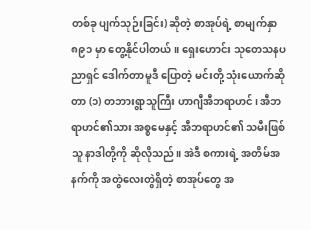တစ်ခု ပျက်သုဉ်းခြင်း) ဆိုတဲ့ စာအုပ်ရဲ့ စာမျက်နှာ ၈၉၁ မှာ တွေ့နိုင်ပါတယ်။ ရှေးဟောင်း သုတေသနပညာရှင် ဒေါက်တာမူဒီ ပြောတဲ့ မင်းတို့ သုံးယောက်ဆိုတာ (၁) တဘားရွာသူကြီး ဟာဂျီအီဘရာဟင်၊ အီဘရာဟင်၏သား အစ္စမေနှင့် အီဘရာဟင်၏ သမီးဖြစ်သူ နာဒါတို့ကို ဆိုလိုသည်။ အဲဒီ စကားရဲ့ အတိမ်အနက်ကို အတွဲလေးတွဲရှိတဲ့ စာအုပ်တွေ အ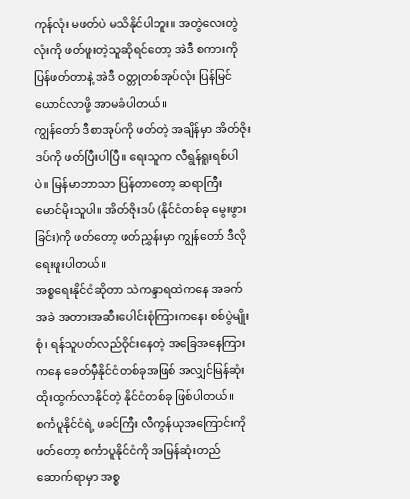ကုန်လုံး မဖတ်ပဲ မသိနိုင်ပါဘူး။ အတွဲလေးတွဲလုံးကို ဖတ်ဖူးတဲ့သူဆိုရင်တော့ အဲဒီ စကားကို ပြန်ဖတ်တာနဲ့ အဲဒီ ဝတ္တုတစ်အုပ်လုံး ပြန်မြင်ယောင်လာဖို့ အာမခံပါတယ်။
ကျွန်တော် ဒီစာအုပ်ကို ဖတ်တဲ့ အချိန်မှာ အိတ်ဇိုးဒပ်ကို ဖတ်ပြီးပါပြီ။ ရေးသူက လီရွန်ရူးရစ်ပါပဲ။ မြန်မာဘာသာ ပြန်တာတော့ ဆရာကြီး မောင်မိုးသူပါ။ အိတ်ဇိုးဒပ် (နိုင်ငံတစ်ခု မွေးဖွားခြင်း)ကို ဖတ်တော့ ဖတ်ညွှန်းမှာ ကျွန်တော် ဒီလို ရေးဖူးပါတယ်။
အစ္စရေးနိုင်ငံဆိုတာ သဲကန္ဒာရထဲကနေ အခက်အခဲ အတားအဆီးပေါင်းစုံကြားကနေ၊ စစ်ပွဲမျိုးစုံ၊ ရန်သူပတ်လည်ဝိုင်းနေတဲ့ အခြေအနေကြားကနေ ခေတ်မှီနိုင်ငံတစ်ခုအဖြစ် အလျှင်မြန်ဆုံး ထိုးထွက်လာနိုင်တဲ့ နိုင်ငံတစ်ခု ဖြစ်ပါတယ်။ စင်္ကပူနိုင်ငံရဲ့ ဖခင်ကြီး လီကွန်ယုအကြောင်းကို ဖတ်တော့ စင်္ကာပူနိုင်ငံကို အမြန်ဆုံးတည်ဆောက်ရာမှာ အစ္စ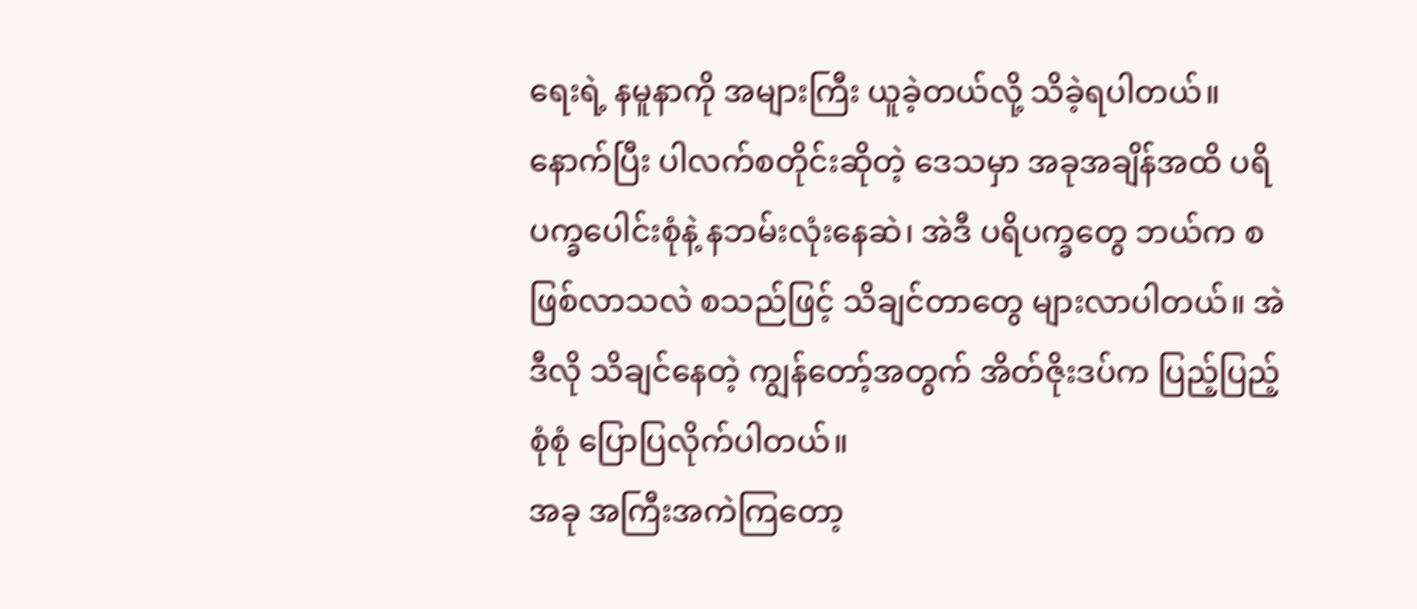ရေးရဲ့ နမူနာကို အများကြီး ယူခဲ့တယ်လို့ သိခဲ့ရပါတယ်။ နောက်ပြီး ပါလက်စတိုင်းဆိုတဲ့ ဒေသမှာ အခုအချိန်အထိ ပရိပက္ခပေါင်းစုံနဲ့ နဘမ်းလုံးနေဆဲ၊ အဲဒီ ပရိပက္ခတွေ ဘယ်က စဖြစ်လာသလဲ စသည်ဖြင့် သိချင်တာတွေ များလာပါတယ်။ အဲဒီလို သိချင်နေတဲ့ ကျွန်တော့်အတွက် အိတ်ဇိုးဒပ်က ပြည့်ပြည့်စုံစုံ ပြောပြလိုက်ပါတယ်။
အခု အကြီးအကဲကြတော့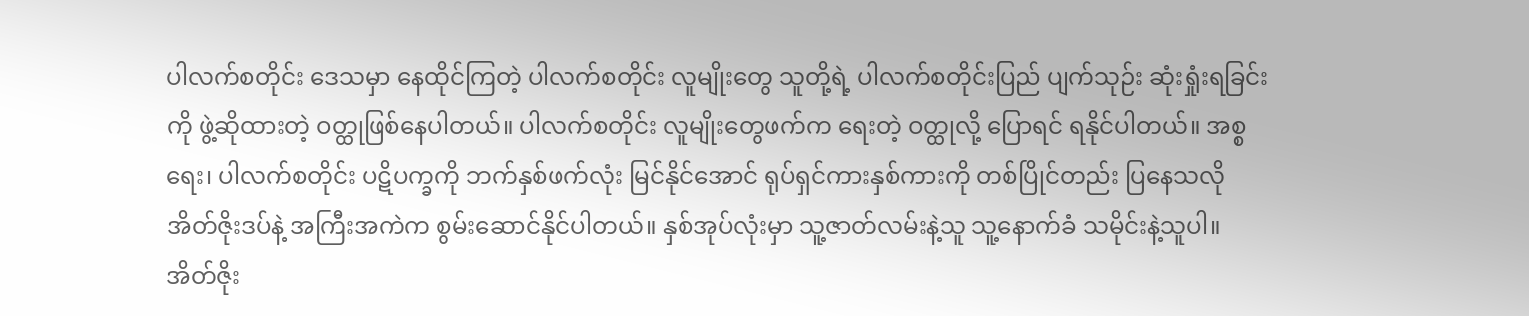ပါလက်စတိုင်း ဒေသမှာ နေထိုင်ကြတဲ့ ပါလက်စတိုင်း လူမျိုးတွေ သူတို့ရဲ့ ပါလက်စတိုင်းပြည် ပျက်သုဉ်း ဆုံးရှုံးရခြင်းကို ဖွဲ့ဆိုထားတဲ့ ဝတ္ထုဖြစ်နေပါတယ်။ ပါလက်စတိုင်း လူမျိုးတွေဖက်က ရေးတဲ့ ဝတ္ထုလို့ ပြောရင် ရနိုင်ပါတယ်။ အစ္စရေး၊ ပါလက်စတိုင်း ပဋိပက္ခကို ဘက်နှစ်ဖက်လုံး မြင်နိုင်အောင် ရုပ်ရှင်ကားနှစ်ကားကို တစ်ပြိုင်တည်း ပြနေသလို အိတ်ဇိုးဒပ်နဲ့ အကြီးအကဲက စွမ်းဆောင်နိုင်ပါတယ်။ နှစ်အုပ်လုံးမှာ သူ့ဇာတ်လမ်းနဲ့သူ သူ့နောက်ခံ သမိုင်းနဲ့သူပါ။
အိတ်ဇိုး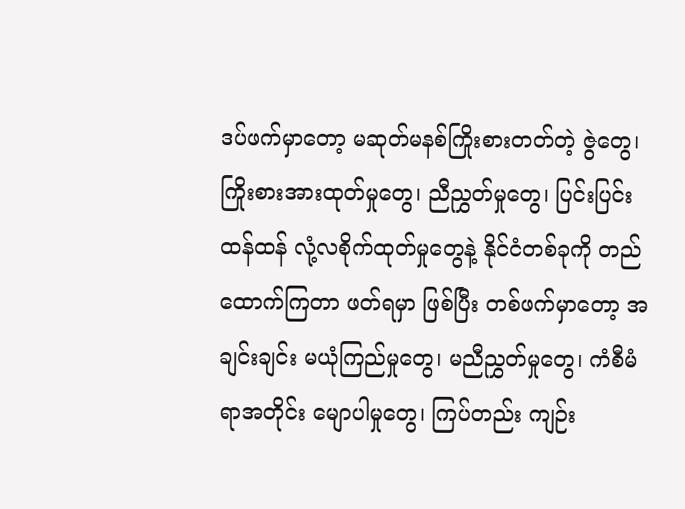ဒပ်ဖက်မှာတော့ မဆုတ်မနစ်ကြိုးစားတတ်တဲ့ ဇွဲတွေ၊ ကြိုးစားအားထုတ်မှုတွေ၊ ညီညွှတ်မှုတွေ၊ ပြင်းပြင်းထန်ထန် လုံ့လစိုက်ထုတ်မှုတွေနဲ့ နိုင်ငံတစ်ခုကို တည်ထောက်ကြတာ ဖတ်ရမှာ ဖြစ်ပြီး တစ်ဖက်မှာတော့ အချင်းချင်း မယုံကြည်မှုတွေ၊ မညီညွှတ်မှုတွေ၊ ကံစီမံရာအတိုင်း မျောပါမှုတွေ၊ ကြပ်တည်း ကျဉ်း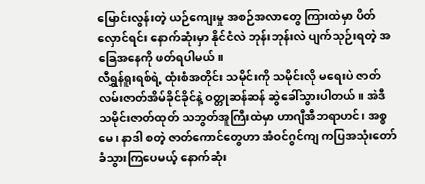မြောင်းလွန်းတဲ့ ယဉ်ကျေးမှု အစဉ်အလာတွေ ကြားထဲမှာ ပိတ်လှောင်ရင်း နောက်ဆုံးမှာ နိုင်ငံလဲ ဘုန်းဘုန်းလဲ ပျက်သုဉ်းရတဲ့ အခြေအနေကို ဖတ်ရပါမယ်။
လီရွှန်ရူးရစ်ရဲ့ ထုံးစံအတိုင်း သမိုင်းကို သမိုင်းလို မရေးပဲ ဇာတ်လမ်းဇာတ်အိမ်ခိုင်ခိုင်နဲ့ ဝတ္တုဆန်ဆန် ဆွဲခေါ်သွားပါတယ်။ အဲဒီ သမိုင်းဇာတ်ထုတ် သဘွတ်အူကြီးထဲမှာ ဟာဂျီအီဘရာဟင်၊ အစ္စမေ၊ နာဒါ စတဲ့ ဇာတ်ကောင်တွေဟာ အံဝင်ဂွင်ကျ ကပြအသုံးတော် ခံသွားကြပေမယ့် နောက်ဆုံး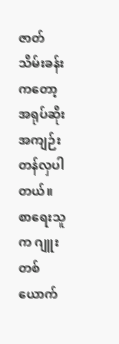ဇာတ်သိမ်းခန်းကတော့ အရုပ်ဆိုး အကျဉ်းတန်လှပါတယ်။ စာရေးသူက ဂျူးတစ်ယောက်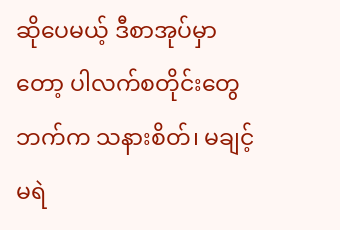ဆိုပေမယ့် ဒီစာအုပ်မှာတော့ ပါလက်စတိုင်းတွေဘက်က သနားစိတ်၊ မချင့်မရဲ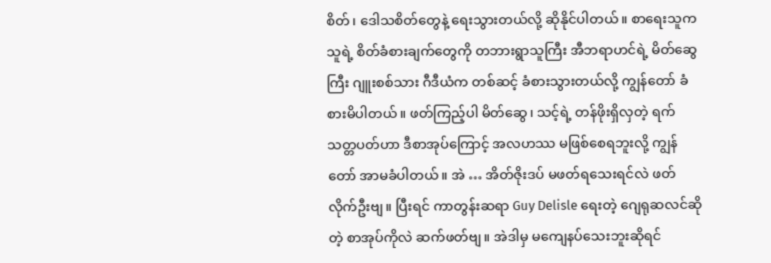စိတ်၊ ဒေါသစိတ်တွေနဲ့ ရေးသွားတယ်လို့ ဆိုနိုင်ပါတယ်။ စာရေးသူက သူရဲ့ စိတ်ခံစားချက်တွေကို တဘားရွာသူကြီး အီဘရာဟင်ရဲ့ မိတ်ဆွေကြီး ဂျူးစစ်သား ဂီဒီယံက တစ်ဆင့် ခံစားသွားတယ်လို့ ကျွန်တော် ခံစားမိပါတယ်။ ဖတ်ကြည့်ပါ မိတ်ဆွေ၊ သင့်ရဲ့ တန်ဖိုးရှိလှတဲ့ ရက်သတ္တပတ်ဟာ ဒီစာအုပ်ကြောင့် အလဟဿ မဖြစ်စေရဘူးလို့ ကျွန်တော် အာမခံပါတယ်။ အဲ … အိတ်ဇိုးဒပ် မဖတ်ရသေးရင်လဲ ဖတ်လိုက်ဦးဗျ။ ပြီးရင် ကာတွန်းဆရာ Guy Delisle ရေးတဲ့ ဂျေရုဆလင်ဆိုတဲ့ စာအုပ်ကိုလဲ ဆက်ဖတ်ဗျ။ အဲဒါမှ မကျေနပ်သေးဘူးဆိုရင်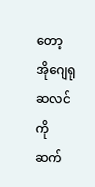တော့ အိုဂျေရုဆလင်ကို ဆက်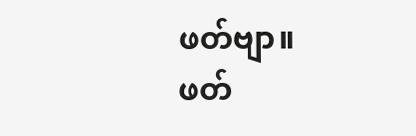ဖတ်ဗျာ။
ဖတ်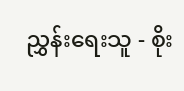ညွှန်းရေးသူ - စိုး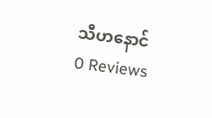သီဟနောင်
0 Reviews